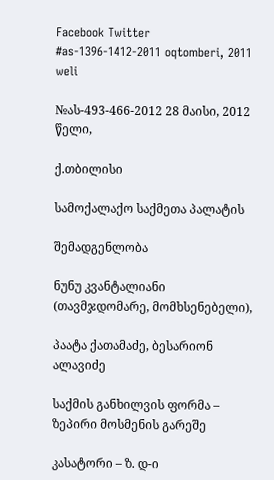Facebook Twitter
#as-1396-1412-2011 oqtomberi, 2011 weli

№ას-493-466-2012 28 მაისი, 2012 წელი,

ქ.თბილისი

სამოქალაქო საქმეთა პალატის

შემადგენლობა

ნუნუ კვანტალიანი (თავმჯდომარე, მომხსენებელი),

პაატა ქათამაძე, ბესარიონ ალავიძე

საქმის განხილვის ფორმა – ზეპირი მოსმენის გარეშე

კასატორი – ზ. დ-ი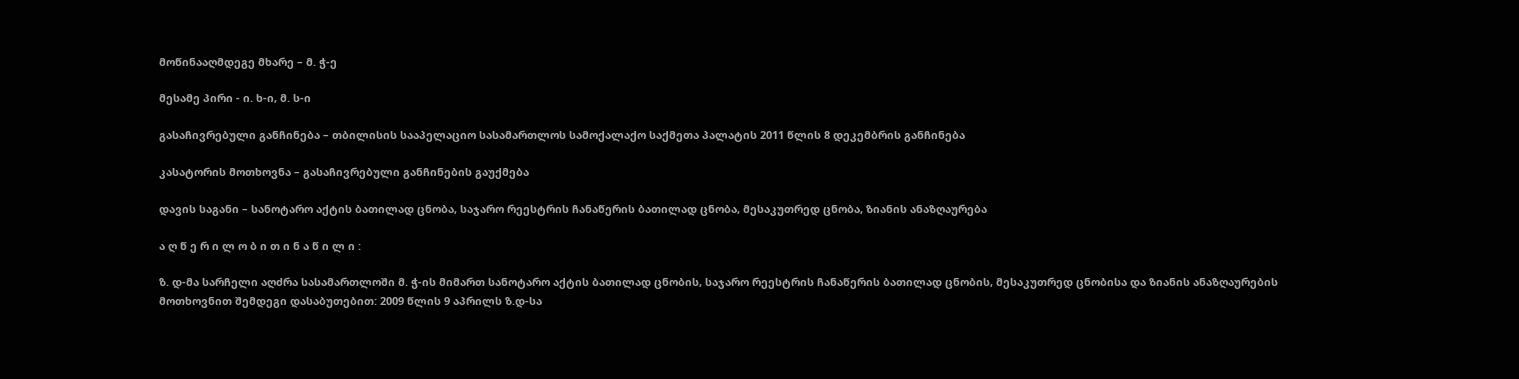მოწინააღმდეგე მხარე – მ. ჭ-ე

მესამე პირი - ი. ხ-ი, მ. ს-ი

გასაჩივრებული განჩინება – თბილისის სააპელაციო სასამართლოს სამოქალაქო საქმეთა პალატის 2011 წლის 8 დეკემბრის განჩინება

კასატორის მოთხოვნა – გასაჩივრებული განჩინების გაუქმება

დავის საგანი – სანოტარო აქტის ბათილად ცნობა, საჯარო რეესტრის ჩანაწერის ბათილად ცნობა, მესაკუთრედ ცნობა, ზიანის ანაზღაურება

ა ღ წ ე რ ი ლ ო ბ ი თ ი ნ ა წ ი ლ ი :

ზ. დ-მა სარჩელი აღძრა სასამართლოში მ. ჭ-ის მიმართ სანოტარო აქტის ბათილად ცნობის, საჯარო რეესტრის ჩანაწერის ბათილად ცნობის, მესაკუთრედ ცნობისა და ზიანის ანაზღაურების მოთხოვნით შემდეგი დასაბუთებით: 2009 წლის 9 აპრილს ზ.დ-სა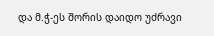და მ.ჭ-ეს შორის დაიდო უძრავი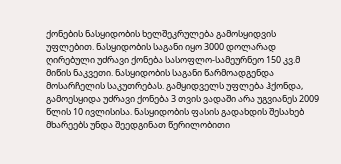ქონების ნასყიდობის ხელშეკრულება გამოსყიდვის უფლებით. ნასყიდობის საგანი იყო 3000 დოლარად ღირებული უძრავი ქონება სასოფლო-სამეურნეო 150 კვ.მ მიწის ნაკვეთი. ნასყიდობის საგანი წარმოადგენდა მოსარჩელის საკუთრებას. გამყიდველს უფლება ჰქონდა, გამოესყიდა უძრავი ქონება 3 თვის ვადაში არა უგვიანეს 2009 წლის 10 ივლისისა. ნასყიდობის ფასის გადახდის შესახებ მხარეებს უნდა შეედგინათ წერილობითი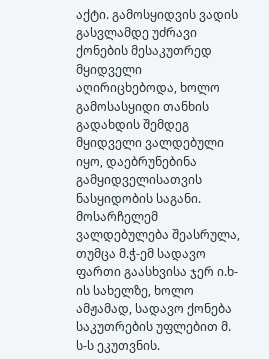აქტი. გამოსყიდვის ვადის გასვლამდე უძრავი ქონების მესაკუთრედ მყიდველი აღირიცხებოდა, ხოლო გამოსასყიდი თანხის გადახდის შემდეგ მყიდველი ვალდებული იყო, დაებრუნებინა გამყიდველისათვის ნასყიდობის საგანი. მოსარჩელემ ვალდებულება შეასრულა, თუმცა მ.ჭ-ემ სადავო ფართი გაასხვისა ჯერ ი.ხ-ის სახელზე, ხოლო ამჟამად, სადავო ქონება საკუთრების უფლებით მ. ს-ს ეკუთვნის.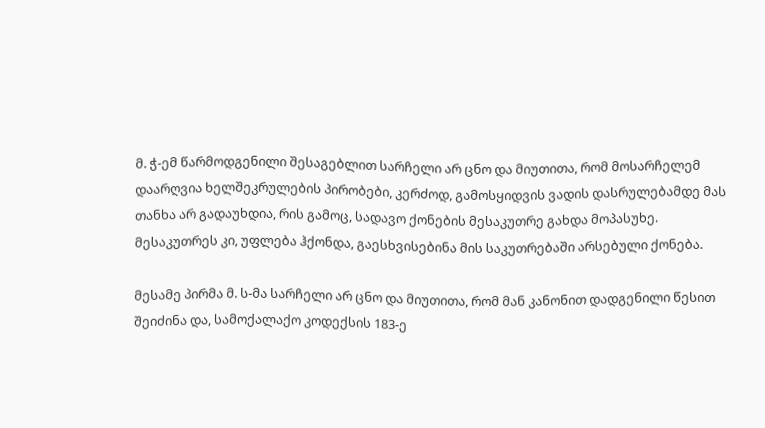მ. ჭ-ემ წარმოდგენილი შესაგებლით სარჩელი არ ცნო და მიუთითა, რომ მოსარჩელემ დაარღვია ხელშეკრულების პირობები, კერძოდ, გამოსყიდვის ვადის დასრულებამდე მას თანხა არ გადაუხდია, რის გამოც, სადავო ქონების მესაკუთრე გახდა მოპასუხე. მესაკუთრეს კი, უფლება ჰქონდა, გაესხვისებინა მის საკუთრებაში არსებული ქონება.

მესამე პირმა მ. ს-მა სარჩელი არ ცნო და მიუთითა, რომ მან კანონით დადგენილი წესით შეიძინა და, სამოქალაქო კოდექსის 183-ე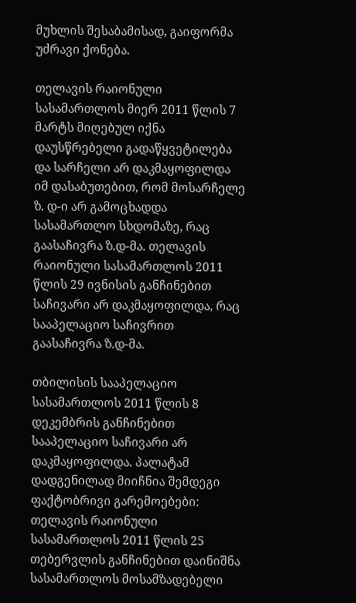მუხლის შესაბამისად, გაიფორმა უძრავი ქონება.

თელავის რაიონული სასამართლოს მიერ 2011 წლის 7 მარტს მიღებულ იქნა დაუსწრებელი გადაწყვეტილება და სარჩელი არ დაკმაყოფილდა იმ დასაბუთებით, რომ მოსარჩელე ზ. დ-ი არ გამოცხადდა სასამართლო სხდომაზე, რაც გაასაჩივრა ზ.დ-მა. თელავის რაიონული სასამართლოს 2011 წლის 29 ივნისის განჩინებით საჩივარი არ დაკმაყოფილდა, რაც სააპელაციო საჩივრით გაასაჩივრა ზ.დ-მა.

თბილისის სააპელაციო სასამართლოს 2011 წლის 8 დეკემბრის განჩინებით სააპელაციო საჩივარი არ დაკმაყოფილდა. პალატამ დადგენილად მიიჩნია შემდეგი ფაქტობრივი გარემოებები: თელავის რაიონული სასამართლოს 2011 წლის 25 თებერვლის განჩინებით დაინიშნა სასამართლოს მოსამზადებელი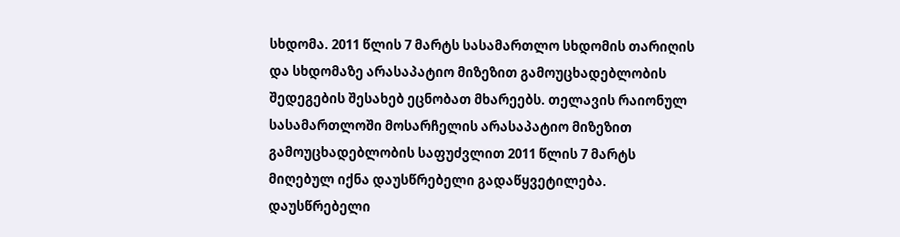სხდომა. 2011 წლის 7 მარტს სასამართლო სხდომის თარიღის და სხდომაზე არასაპატიო მიზეზით გამოუცხადებლობის შედეგების შესახებ ეცნობათ მხარეებს. თელავის რაიონულ სასამართლოში მოსარჩელის არასაპატიო მიზეზით გამოუცხადებლობის საფუძვლით 2011 წლის 7 მარტს მიღებულ იქნა დაუსწრებელი გადაწყვეტილება. დაუსწრებელი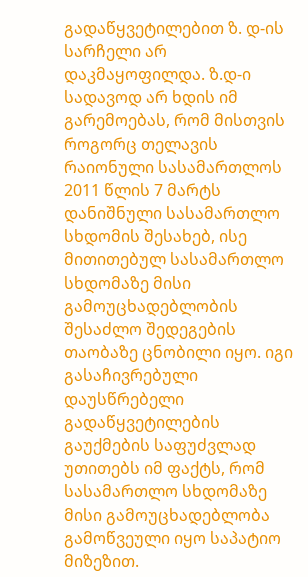გადაწყვეტილებით ზ. დ-ის სარჩელი არ დაკმაყოფილდა. ზ.დ-ი სადავოდ არ ხდის იმ გარემოებას, რომ მისთვის როგორც თელავის რაიონული სასამართლოს 2011 წლის 7 მარტს დანიშნული სასამართლო სხდომის შესახებ, ისე მითითებულ სასამართლო სხდომაზე მისი გამოუცხადებლობის შესაძლო შედეგების თაობაზე ცნობილი იყო. იგი გასაჩივრებული დაუსწრებელი გადაწყვეტილების გაუქმების საფუძვლად უთითებს იმ ფაქტს, რომ სასამართლო სხდომაზე მისი გამოუცხადებლობა გამოწვეული იყო საპატიო მიზეზით.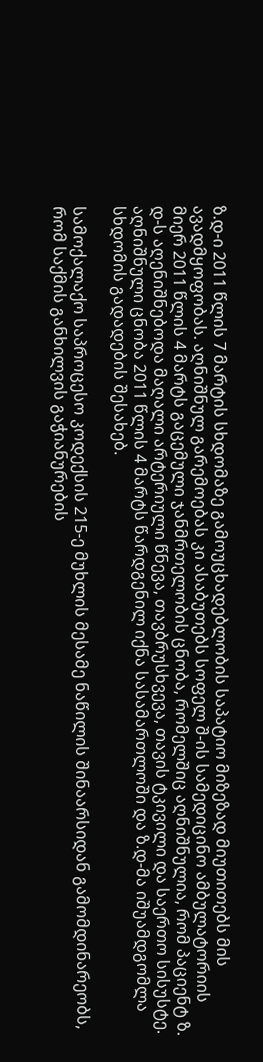ზ.დ-ი 2011 წლის 7 მარტის სხდომაზე გამოუცხადებლობის საპატიო მიზეზად მიუთითებს მის ავადმყოფობას. აღნიშნულ გარემოებას კი ასაბუთებს სოფელ შ-ის სამედიცინო ამბულატორიის მიერ 2011 წლის 4 მარტს გაცემული ჯანმრთელობის ცნობა, რომელშიც აღნიშნულია, რომ პაციენტ ზ. დ-ს აღენიშნებოდა მაღალი არტერიული წნევა, თავბრუსხვევა, თავის ტკივილი და საერთო სისუსტე. აღნიშნული ცნობა 2011 წლის 4 მარტს წარდგენილ იქნა სასამართლოში და ზ.დ-მა იშუამდგომლა სხდომის გადადების შესახებ.

სამოქალაქო საპროცესო კოდექსის 215-ე მუხლის მესამე ნაწილის შინაარსიდან გამომდინარეობს, რომ საქმის განხილვის გაჭიანურების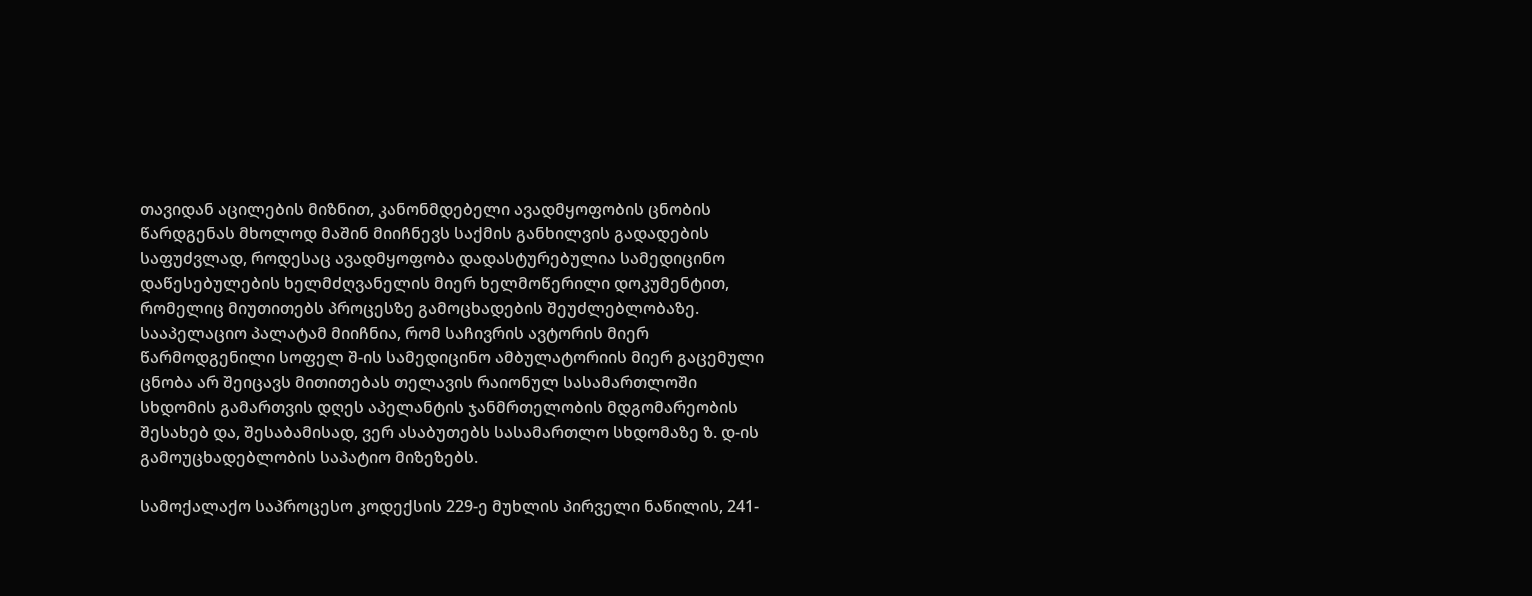თავიდან აცილების მიზნით, კანონმდებელი ავადმყოფობის ცნობის წარდგენას მხოლოდ მაშინ მიიჩნევს საქმის განხილვის გადადების საფუძვლად, როდესაც ავადმყოფობა დადასტურებულია სამედიცინო დაწესებულების ხელმძღვანელის მიერ ხელმოწერილი დოკუმენტით, რომელიც მიუთითებს პროცესზე გამოცხადების შეუძლებლობაზე. სააპელაციო პალატამ მიიჩნია, რომ საჩივრის ავტორის მიერ წარმოდგენილი სოფელ შ-ის სამედიცინო ამბულატორიის მიერ გაცემული ცნობა არ შეიცავს მითითებას თელავის რაიონულ სასამართლოში სხდომის გამართვის დღეს აპელანტის ჯანმრთელობის მდგომარეობის შესახებ და, შესაბამისად, ვერ ასაბუთებს სასამართლო სხდომაზე ზ. დ-ის გამოუცხადებლობის საპატიო მიზეზებს.

სამოქალაქო საპროცესო კოდექსის 229-ე მუხლის პირველი ნაწილის, 241-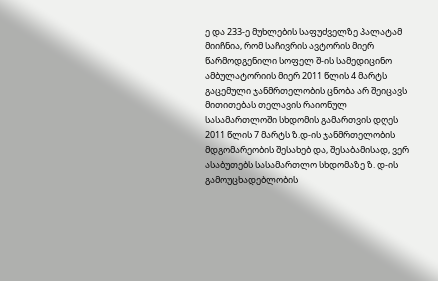ე და 233-ე მუხლების საფუძველზე პალატამ მიიჩნია, რომ საჩივრის ავტორის მიერ წარმოდგენილი სოფელ შ-ის სამედიცინო ამბულატორიის მიერ 2011 წლის 4 მარტს გაცემული ჯანმრთელობის ცნობა არ შეიცავს მითითებას თელავის რაიონულ სასამართლოში სხდომის გამართვის დღეს 2011 წლის 7 მარტს ზ.დ-ის ჯანმრთელობის მდგომარეობის შესახებ და, შესაბამისად, ვერ ასაბუთებს სასამართლო სხდომაზე ზ. დ-ის გამოუცხადებლობის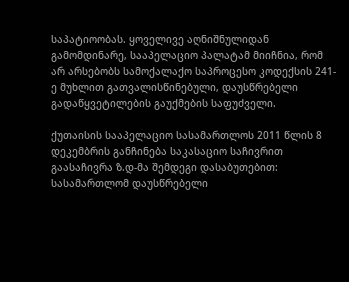საპატიოობას. ყოველივე აღნიშნულიდან გამომდინარე, სააპელაციო პალატამ მიიჩნია, რომ არ არსებობს სამოქალაქო საპროცესო კოდექსის 241-ე მუხლით გათვალისწინებული, დაუსწრებელი გადაწყვეტილების გაუქმების საფუძველი.

ქუთაისის სააპელაციო სასამართლოს 2011 წლის 8 დეკემბრის განჩინება საკასაციო საჩივრით გაასაჩივრა ზ.დ-მა შემდეგი დასაბუთებით: სასამართლომ დაუსწრებელი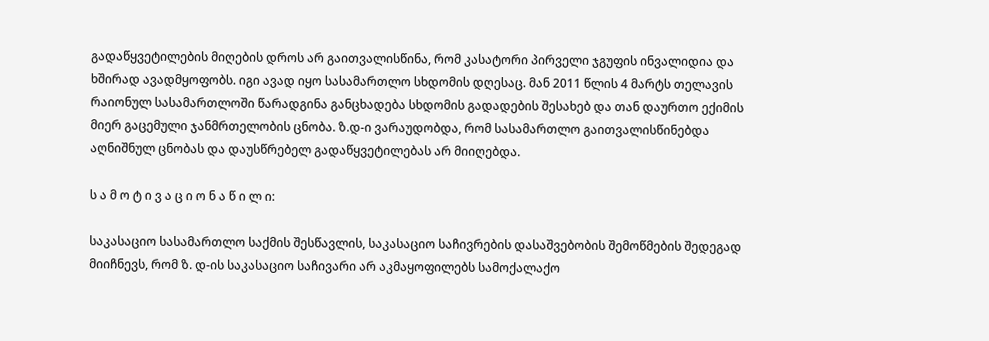გადაწყვეტილების მიღების დროს არ გაითვალისწინა, რომ კასატორი პირველი ჯგუფის ინვალიდია და ხშირად ავადმყოფობს. იგი ავად იყო სასამართლო სხდომის დღესაც. მან 2011 წლის 4 მარტს თელავის რაიონულ სასამართლოში წარადგინა განცხადება სხდომის გადადების შესახებ და თან დაურთო ექიმის მიერ გაცემული ჯანმრთელობის ცნობა. ზ.დ-ი ვარაუდობდა, რომ სასამართლო გაითვალისწინებდა აღნიშნულ ცნობას და დაუსწრებელ გადაწყვეტილებას არ მიიღებდა.

ს ა მ ო ტ ი ვ ა ც ი ო ნ ა წ ი ლ ი:

საკასაციო სასამართლო საქმის შესწავლის, საკასაციო საჩივრების დასაშვებობის შემოწმების შედეგად მიიჩნევს, რომ ზ. დ-ის საკასაციო საჩივარი არ აკმაყოფილებს სამოქალაქო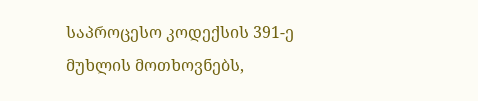საპროცესო კოდექსის 391-ე მუხლის მოთხოვნებს,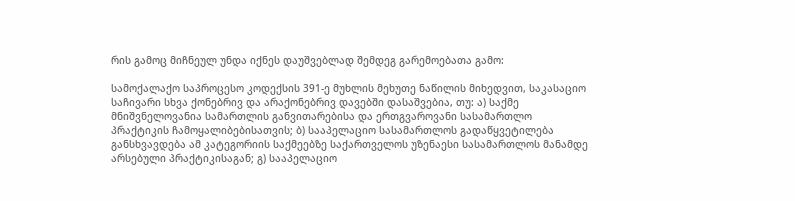რის გამოც მიჩნეულ უნდა იქნეს დაუშვებლად შემდეგ გარემოებათა გამო:

სამოქალაქო საპროცესო კოდექსის 391-ე მუხლის მეხუთე ნაწილის მიხედვით, საკასაციო საჩივარი სხვა ქონებრივ და არაქონებრივ დავებში დასაშვებია, თუ: ა) საქმე მნიშვნელოვანია სამართლის განვითარებისა და ერთგვაროვანი სასამართლო პრაქტიკის ჩამოყალიბებისათვის; ბ) სააპელაციო სასამართლოს გადაწყვეტილება განსხვავდება ამ კატეგორიის საქმეებზე საქართველოს უზენაესი სასამართლოს მანამდე არსებული პრაქტიკისაგან; გ) სააპელაციო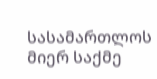სასამართლოს მიერ საქმე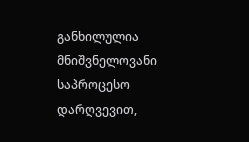განხილულია მნიშვნელოვანი საპროცესო დარღვევით,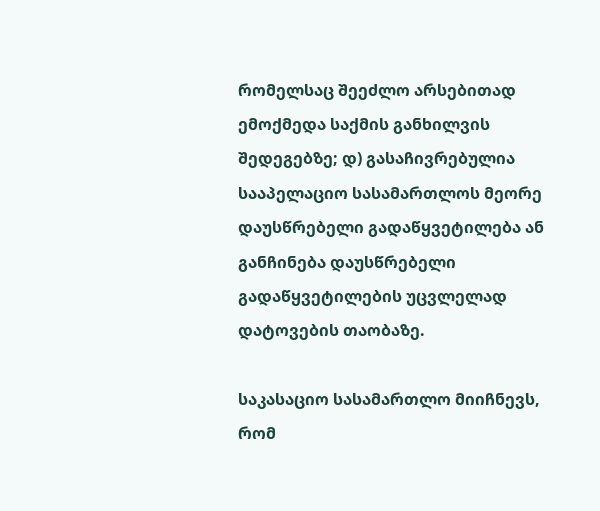რომელსაც შეეძლო არსებითად ემოქმედა საქმის განხილვის შედეგებზე; დ) გასაჩივრებულია სააპელაციო სასამართლოს მეორე დაუსწრებელი გადაწყვეტილება ან განჩინება დაუსწრებელი გადაწყვეტილების უცვლელად დატოვების თაობაზე.

საკასაციო სასამართლო მიიჩნევს, რომ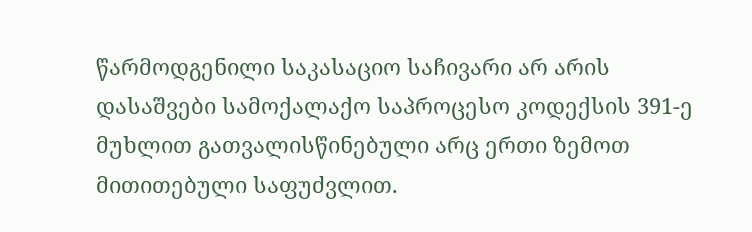წარმოდგენილი საკასაციო საჩივარი არ არის დასაშვები სამოქალაქო საპროცესო კოდექსის 391-ე მუხლით გათვალისწინებული არც ერთი ზემოთ მითითებული საფუძვლით.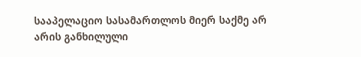სააპელაციო სასამართლოს მიერ საქმე არ არის განხილული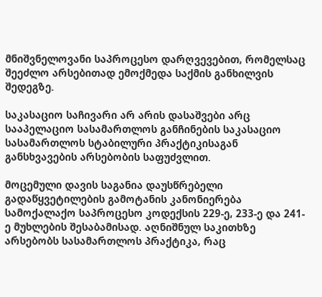მნიშვნელოვანი საპროცესო დარღვევებით, რომელსაც შეეძლო არსებითად ემოქმედა საქმის განხილვის შედეგზე.

საკასაციო საჩივარი არ არის დასაშვები არც სააპელაციო სასამართლოს განჩინების საკასაციო სასამართლოს სტაბილური პრაქტიკისაგან განსხვავების არსებობის საფუძვლით.

მოცემული დავის საგანია დაუსწრებელი გადაწყვეტილების გამოტანის კანონიერება სამოქალაქო საპროცესო კოდექსის 229-ე, 233-ე და 241-ე მუხლების შესაბამისად. აღნიშნულ საკითხზე არსებობს სასამართლოს პრაქტიკა, რაც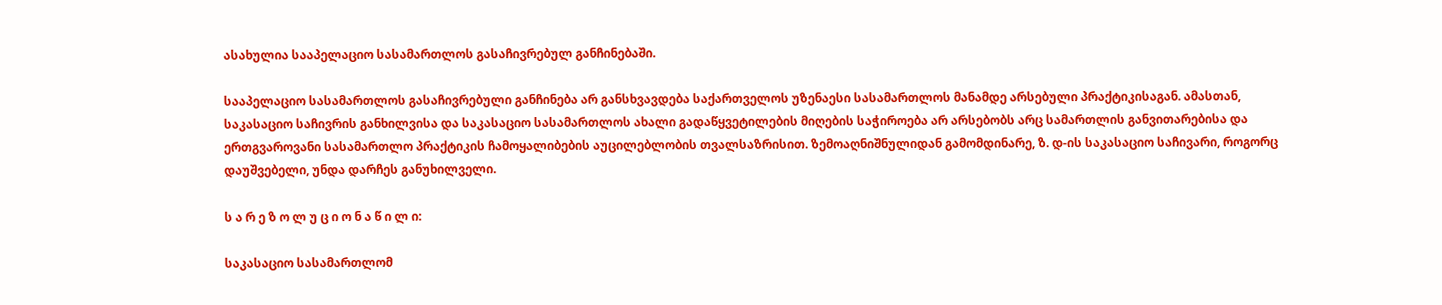ასახულია სააპელაციო სასამართლოს გასაჩივრებულ განჩინებაში.

სააპელაციო სასამართლოს გასაჩივრებული განჩინება არ განსხვავდება საქართველოს უზენაესი სასამართლოს მანამდე არსებული პრაქტიკისაგან. ამასთან, საკასაციო საჩივრის განხილვისა და საკასაციო სასამართლოს ახალი გადაწყვეტილების მიღების საჭიროება არ არსებობს არც სამართლის განვითარებისა და ერთგვაროვანი სასამართლო პრაქტიკის ჩამოყალიბების აუცილებლობის თვალსაზრისით. ზემოაღნიშნულიდან გამომდინარე, ზ. დ-ის საკასაციო საჩივარი, როგორც დაუშვებელი, უნდა დარჩეს განუხილველი.

ს ა რ ე ზ ო ლ უ ც ი ო ნ ა წ ი ლ ი:

საკასაციო სასამართლომ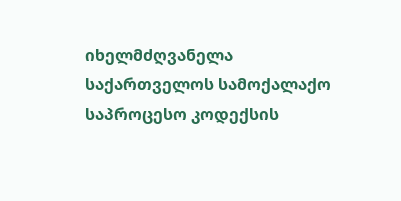იხელმძღვანელა საქართველოს სამოქალაქო საპროცესო კოდექსის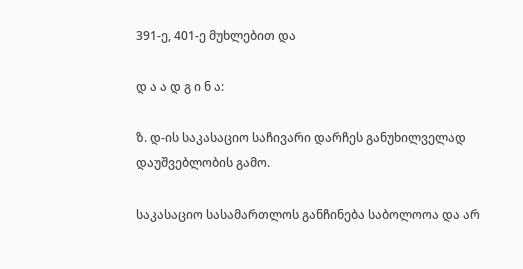391-ე, 401-ე მუხლებით და

დ ა ა დ გ ი ნ ა:

ზ. დ-ის საკასაციო საჩივარი დარჩეს განუხილველად დაუშვებლობის გამო.

საკასაციო სასამართლოს განჩინება საბოლოოა და არ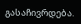გასაჩივრდება.